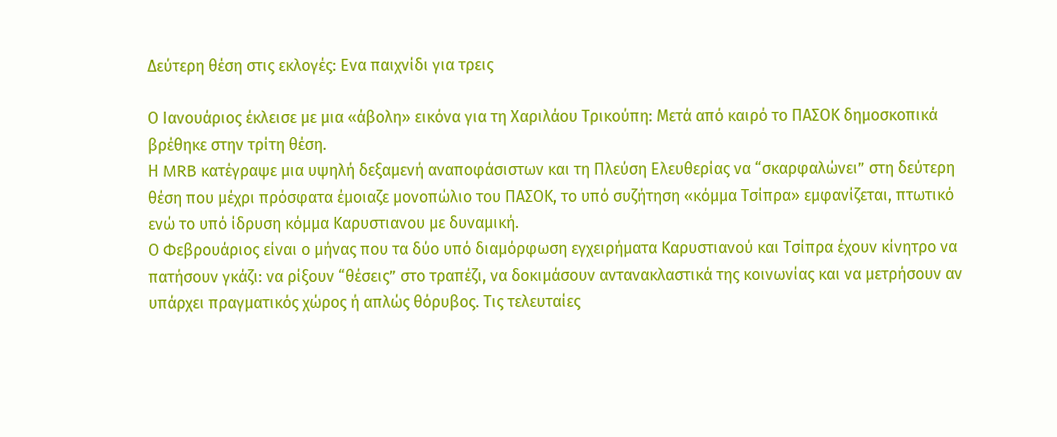Δεύτερη θέση στις εκλογές: Eνα παιχνίδι για τρεις

Ο Ιανουάριος έκλεισε με μια «άβολη» εικόνα για τη Χαριλάου Τρικούπη: Μετά από καιρό το ΠΑΣΟΚ δημοσκοπικά βρέθηκε στην τρίτη θέση.
Η MRB κατέγραψε μια υψηλή δεξαμενή αναποφάσιστων και τη Πλεύση Ελευθερίας να “σκαρφαλώνει” στη δεύτερη θέση που μέχρι πρόσφατα έμοιαζε μονοπώλιο του ΠΑΣΟΚ, το υπό συζήτηση «κόμμα Τσίπρα» εμφανίζεται, πτωτικό ενώ το υπό ίδρυση κόμμα Καρυστιανου με δυναμική.
Ο Φεβρουάριος είναι ο μήνας που τα δύο υπό διαμόρφωση εγχειρήματα Καρυστιανού και Τσίπρα έχουν κίνητρο να πατήσουν γκάζι: να ρίξουν “θέσεις” στο τραπέζι, να δοκιμάσουν αντανακλαστικά της κοινωνίας και να μετρήσουν αν υπάρχει πραγματικός χώρος ή απλώς θόρυβος. Τις τελευταίες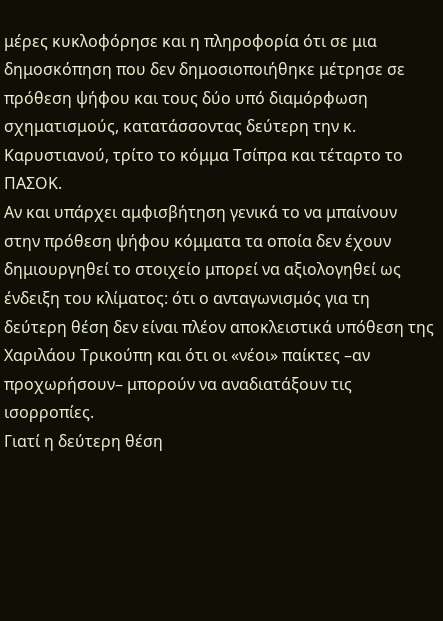μέρες κυκλοφόρησε και η πληροφορία ότι σε μια δημοσκόπηση που δεν δημοσιοποιήθηκε μέτρησε σε πρόθεση ψήφου και τους δύο υπό διαμόρφωση σχηματισμούς, κατατάσσοντας δεύτερη την κ. Καρυστιανού, τρίτο το κόμμα Τσίπρα και τέταρτο το ΠΑΣΟΚ.
Αν και υπάρχει αμφισβήτηση γενικά το να μπαίνουν στην πρόθεση ψήφου κόμματα τα οποία δεν έχουν δημιουργηθεί το στοιχείο μπορεί να αξιολογηθεί ως ένδειξη του κλίματος: ότι ο ανταγωνισμός για τη δεύτερη θέση δεν είναι πλέον αποκλειστικά υπόθεση της Χαριλάου Τρικούπη και ότι οι «νέοι» παίκτες –αν προχωρήσουν– μπορούν να αναδιατάξουν τις ισορροπίες.
Γιατί η δεύτερη θέση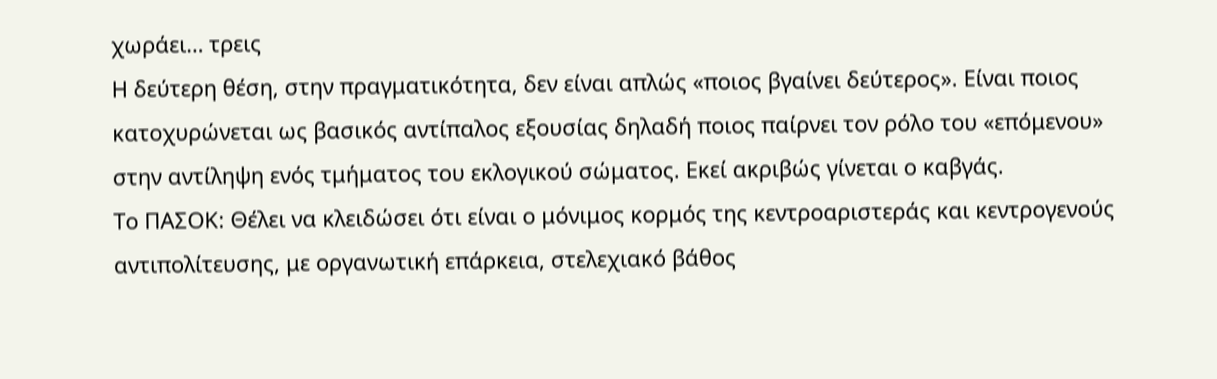χωράει… τρεις
Η δεύτερη θέση, στην πραγματικότητα, δεν είναι απλώς «ποιος βγαίνει δεύτερος». Είναι ποιος κατοχυρώνεται ως βασικός αντίπαλος εξουσίας δηλαδή ποιος παίρνει τον ρόλο του «επόμενου» στην αντίληψη ενός τμήματος του εκλογικού σώματος. Εκεί ακριβώς γίνεται ο καβγάς.
Το ΠΑΣΟΚ: Θέλει να κλειδώσει ότι είναι ο μόνιμος κορμός της κεντροαριστεράς και κεντρογενούς αντιπολίτευσης, με οργανωτική επάρκεια, στελεχιακό βάθος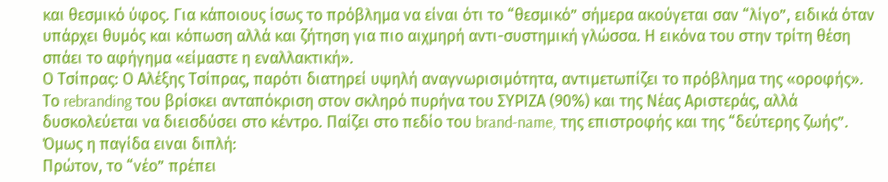και θεσμικό ύφος. Για κάποιους ίσως το πρόβλημα να είναι ότι το “θεσμικό” σήμερα ακούγεται σαν “λίγο”, ειδικά όταν υπάρχει θυμός και κόπωση αλλά και ζήτηση για πιο αιχμηρή αντι-συστημική γλώσσα. Η εικόνα του στην τρίτη θέση σπάει το αφήγημα «είμαστε η εναλλακτική».
Ο Τσίπρας: Ο Αλέξης Τσίπρας, παρότι διατηρεί υψηλή αναγνωρισιμότητα, αντιμετωπίζει το πρόβλημα της «οροφής». Το rebranding του βρίσκει ανταπόκριση στον σκληρό πυρήνα του ΣΥΡΙΖΑ (90%) και της Νέας Αριστεράς, αλλά δυσκολεύεται να διεισδύσει στο κέντρο. Παίζει στο πεδίο του brand-name, της επιστροφής και της “δεύτερης ζωής”.
Όμως η παγίδα ειναι διπλή:
Πρώτον, το “νέο” πρέπει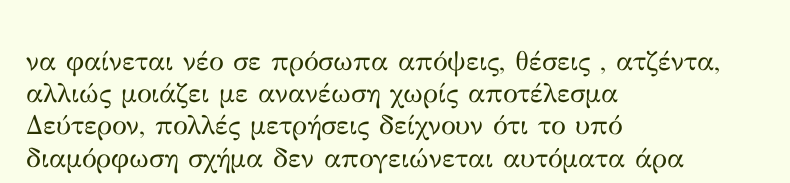να φαίνεται νέο σε πρόσωπα απόψεις, θέσεις , ατζέντα, αλλιώς μοιάζει με ανανέωση χωρίς αποτέλεσμα
Δεύτερον, πολλές μετρήσεις δείχνουν ότι το υπό διαμόρφωση σχήμα δεν απογειώνεται αυτόματα άρα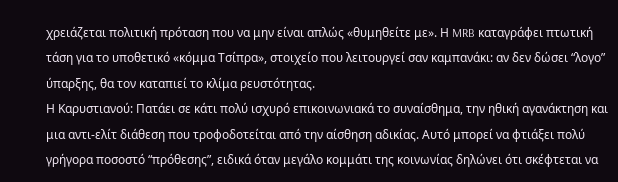χρειάζεται πολιτική πρόταση που να μην είναι απλώς «θυμηθείτε με». Η MRB καταγράφει πτωτική τάση για το υποθετικό «κόμμα Τσίπρα», στοιχείο που λειτουργεί σαν καμπανάκι: αν δεν δώσει “λογο” ύπαρξης, θα τον καταπιεί το κλίμα ρευστότητας.
Η Καρυστιανού: Πατάει σε κάτι πολύ ισχυρό επικοινωνιακά το συναίσθημα, την ηθική αγανάκτηση και μια αντι-ελίτ διάθεση που τροφοδοτείται από την αίσθηση αδικίας. Αυτό μπορεί να φτιάξει πολύ γρήγορα ποσοστό “πρόθεσης”, ειδικά όταν μεγάλο κομμάτι της κοινωνίας δηλώνει ότι σκέφτεται να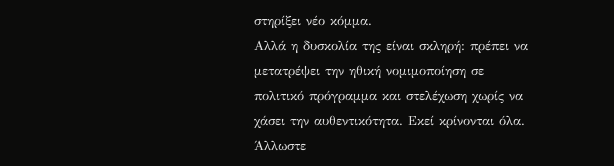στηρίξει νέο κόμμα.
Αλλά η δυσκολία της είναι σκληρή: πρέπει να μετατρέψει την ηθική νομιμοποίηση σε πολιτικό πρόγραμμα και στελέχωση χωρίς να χάσει την αυθεντικότητα. Εκεί κρίνονται όλα. Άλλωστε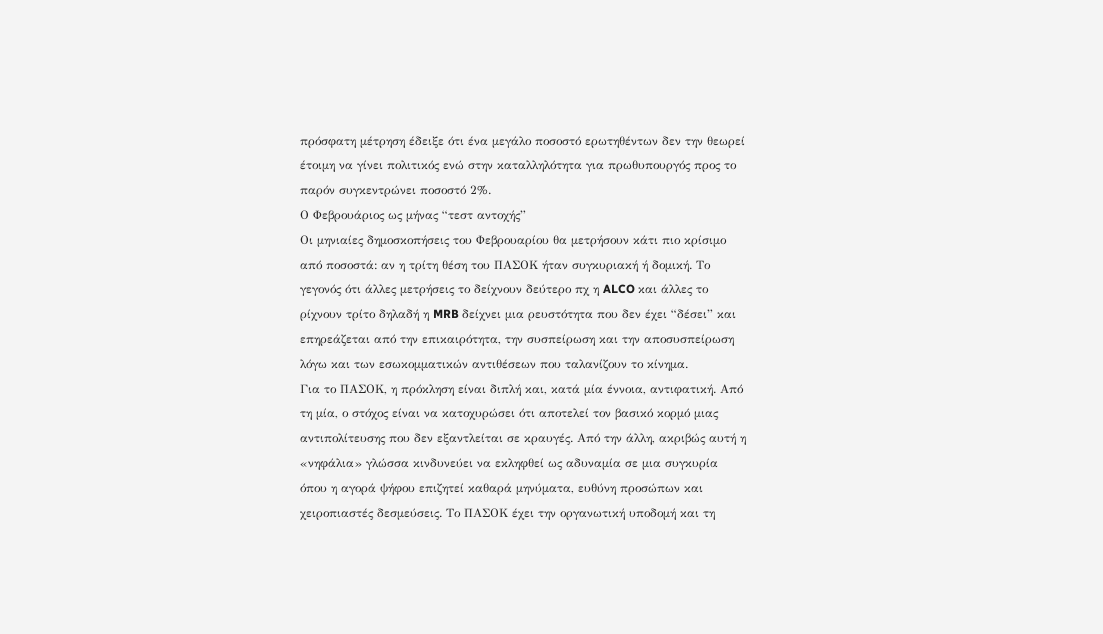πρόσφατη μέτρηση έδειξε ότι ένα μεγάλο ποσοστό ερωτηθέντων δεν την θεωρεί έτοιμη να γίνει πολιτικός ενώ στην καταλληλότητα για πρωθυπουργός προς το παρόν συγκεντρώνει ποσοστό 2%.
Ο Φεβρουάριος ως μήνας “τεστ αντοχής”
Οι μηνιαίες δημοσκοπήσεις του Φεβρουαρίου θα μετρήσουν κάτι πιο κρίσιμο από ποσοστά: αν η τρίτη θέση του ΠΑΣΟΚ ήταν συγκυριακή ή δομική. Το γεγονός ότι άλλες μετρήσεις το δείχνουν δεύτερο πχ η ALCO και άλλες το ρίχνουν τρίτο δηλαδή η MRB δείχνει μια ρευστότητα που δεν έχει “δέσει” και επηρεάζεται από την επικαιρότητα, την συσπείρωση και την αποσυσπείρωση λόγω και των εσωκομματικών αντιθέσεων που ταλανίζουν το κίνημα.
Για το ΠΑΣΟΚ, η πρόκληση είναι διπλή και, κατά μία έννοια, αντιφατική. Από τη μία, ο στόχος είναι να κατοχυρώσει ότι αποτελεί τον βασικό κορμό μιας αντιπολίτευσης που δεν εξαντλείται σε κραυγές. Από την άλλη, ακριβώς αυτή η «νηφάλια» γλώσσα κινδυνεύει να εκληφθεί ως αδυναμία σε μια συγκυρία όπου η αγορά ψήφου επιζητεί καθαρά μηνύματα, ευθύνη προσώπων και χειροπιαστές δεσμεύσεις. Το ΠΑΣΟΚ έχει την οργανωτική υποδομή και τη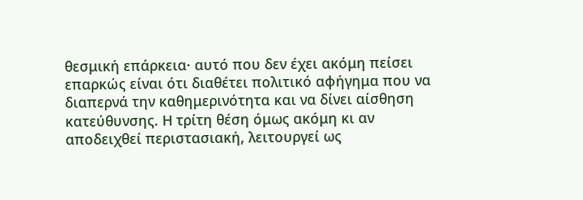θεσμική επάρκεια· αυτό που δεν έχει ακόμη πείσει επαρκώς είναι ότι διαθέτει πολιτικό αφήγημα που να διαπερνά την καθημερινότητα και να δίνει αίσθηση κατεύθυνσης. Η τρίτη θέση όμως ακόμη κι αν αποδειχθεί περιστασιακή, λειτουργεί ως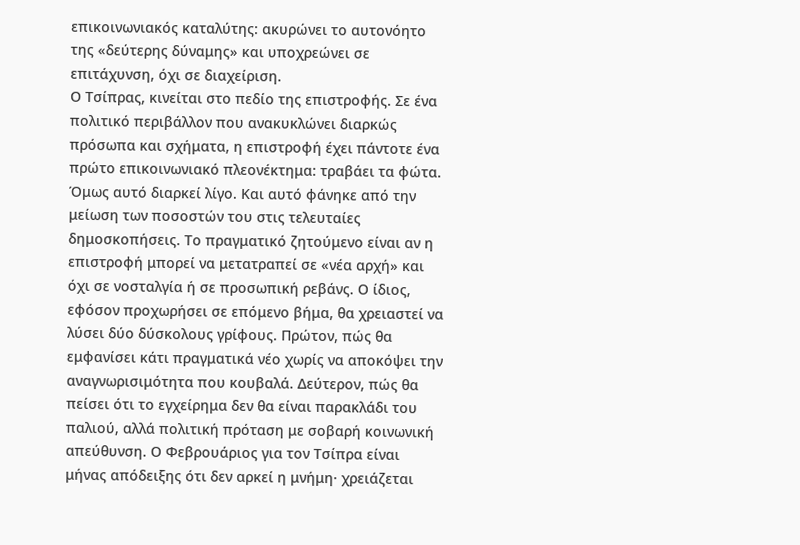επικοινωνιακός καταλύτης: ακυρώνει το αυτονόητο της «δεύτερης δύναμης» και υποχρεώνει σε επιτάχυνση, όχι σε διαχείριση.
Ο Τσίπρας, κινείται στο πεδίο της επιστροφής. Σε ένα πολιτικό περιβάλλον που ανακυκλώνει διαρκώς πρόσωπα και σχήματα, η επιστροφή έχει πάντοτε ένα πρώτο επικοινωνιακό πλεονέκτημα: τραβάει τα φώτα. Όμως αυτό διαρκεί λίγο. Και αυτό φάνηκε από την μείωση των ποσοστών του στις τελευταίες δημοσκοπήσεις. Το πραγματικό ζητούμενο είναι αν η επιστροφή μπορεί να μετατραπεί σε «νέα αρχή» και όχι σε νοσταλγία ή σε προσωπική ρεβάνς. Ο ίδιος, εφόσον προχωρήσει σε επόμενο βήμα, θα χρειαστεί να λύσει δύο δύσκολους γρίφους. Πρώτον, πώς θα εμφανίσει κάτι πραγματικά νέο χωρίς να αποκόψει την αναγνωρισιμότητα που κουβαλά. Δεύτερον, πώς θα πείσει ότι το εγχείρημα δεν θα είναι παρακλάδι του παλιού, αλλά πολιτική πρόταση με σοβαρή κοινωνική απεύθυνση. Ο Φεβρουάριος για τον Τσίπρα είναι μήνας απόδειξης ότι δεν αρκεί η μνήμη· χρειάζεται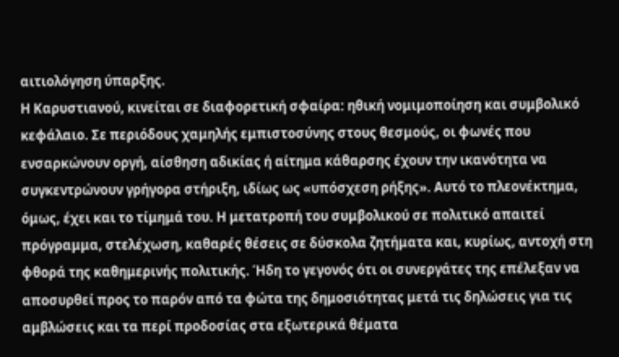αιτιολόγηση ύπαρξης.
Η Καρυστιανού, κινείται σε διαφορετική σφαίρα: ηθική νομιμοποίηση και συμβολικό κεφάλαιο. Σε περιόδους χαμηλής εμπιστοσύνης στους θεσμούς, οι φωνές που ενσαρκώνουν οργή, αίσθηση αδικίας ή αίτημα κάθαρσης έχουν την ικανότητα να συγκεντρώνουν γρήγορα στήριξη, ιδίως ως «υπόσχεση ρήξης». Αυτό το πλεονέκτημα, όμως, έχει και το τίμημά του. Η μετατροπή του συμβολικού σε πολιτικό απαιτεί πρόγραμμα, στελέχωση, καθαρές θέσεις σε δύσκολα ζητήματα και, κυρίως, αντοχή στη φθορά της καθημερινής πολιτικής. Ήδη το γεγονός ότι οι συνεργάτες της επέλεξαν να αποσυρθεί προς το παρόν από τα φώτα της δημοσιότητας μετά τις δηλώσεις για τις αμβλώσεις και τα περί προδοσίας στα εξωτερικά θέματα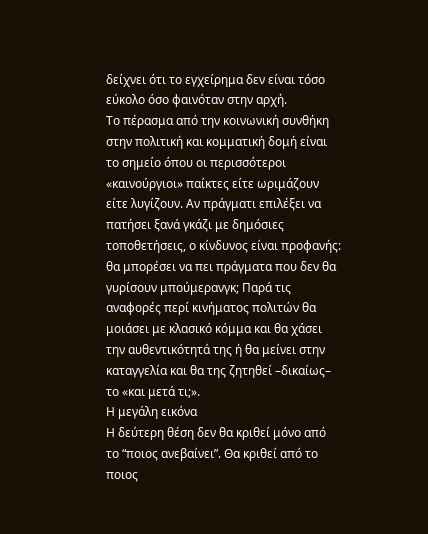δείχνει ότι το εγχείρημα δεν είναι τόσο εύκολο όσο φαινόταν στην αρχή.
Το πέρασμα από την κοινωνική συνθήκη στην πολιτική και κομματική δομή είναι το σημείο όπου οι περισσότεροι «καινούργιοι» παίκτες είτε ωριμάζουν είτε λυγίζουν. Αν πράγματι επιλέξει να πατήσει ξανά γκάζι με δημόσιες τοποθετήσεις, ο κίνδυνος είναι προφανής: θα μπορέσει να πει πράγματα που δεν θα γυρίσουν μπούμερανγκ; Παρά τις αναφορές περί κινήματος πολιτών θα μοιάσει με κλασικό κόμμα και θα χάσει την αυθεντικότητά της ή θα μείνει στην καταγγελία και θα της ζητηθεί –δικαίως– το «και μετά τι;».
Η μεγάλη εικόνα
Η δεύτερη θέση δεν θα κριθεί μόνο από το “ποιος ανεβαίνει”. Θα κριθεί από το ποιος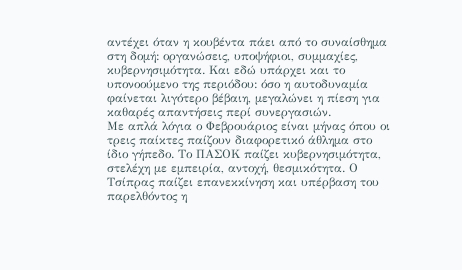αντέχει όταν η κουβέντα πάει από το συναίσθημα στη δομή: οργανώσεις, υποψήφιοι, συμμαχίες, κυβερνησιμότητα. Και εδώ υπάρχει και το υπονοούμενο της περιόδου: όσο η αυτοδυναμία φαίνεται λιγότερο βέβαιη, μεγαλώνει η πίεση για καθαρές απαντήσεις περί συνεργασιών.
Με απλά λόγια ο Φεβρουάριος είναι μήνας όπου οι τρεις παίκτες παίζουν διαφορετικό άθλημα στο ίδιο γήπεδο. Το ΠΑΣΟΚ παίζει κυβερνησιμότητα, στελέχη με εμπειρία, αντοχή, θεσμικότητα. Ο Τσίπρας παίζει επανεκκίνηση και υπέρβαση του παρελθόντος η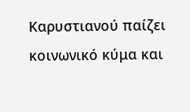Καρυστιανού παίζει κοινωνικό κύμα και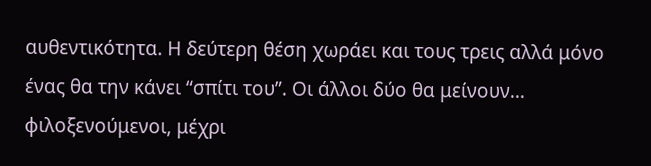αυθεντικότητα. Η δεύτερη θέση χωράει και τους τρεις αλλά μόνο ένας θα την κάνει “σπίτι του”. Οι άλλοι δύο θα μείνουν… φιλοξενούμενοι, μέχρι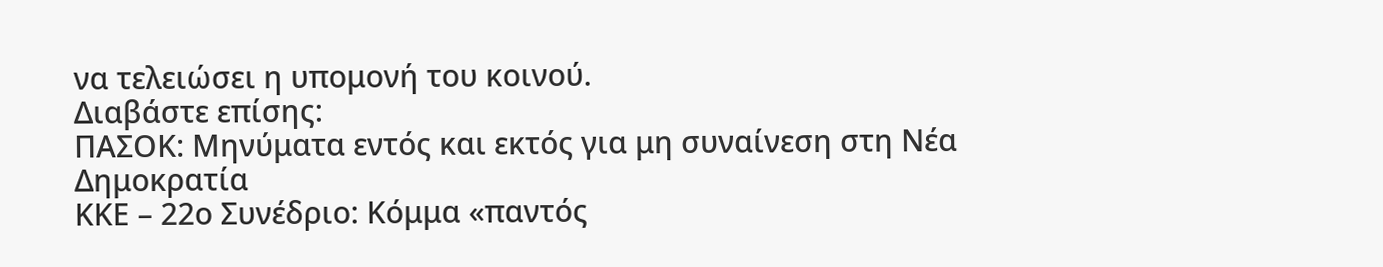να τελειώσει η υπομονή του κοινού.
Διαβάστε επίσης:
ΠΑΣΟΚ: Μηνύματα εντός και εκτός για μη συναίνεση στη Νέα Δημοκρατία
ΚΚΕ – 22ο Συνέδριο: Κόμμα «παντός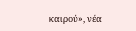καιρού», νέα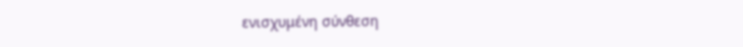ενισχυμένη σύνθεση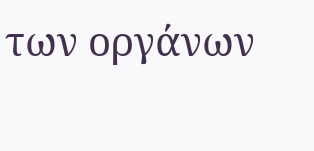των οργάνων